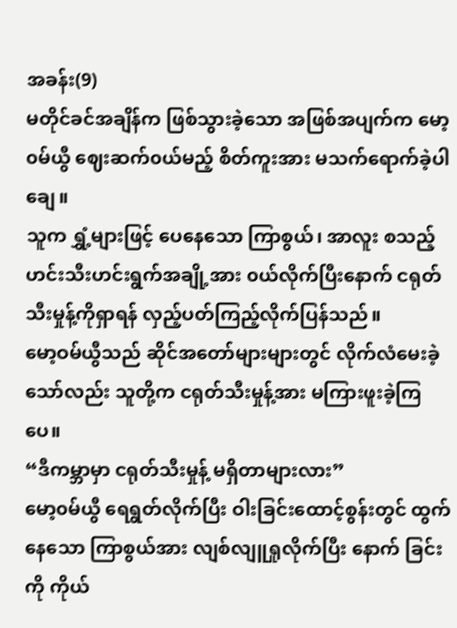အခန်း(9)
မတိုင်ခင်အချိန်က ဖြစ်သွားခဲ့သော အဖြစ်အပျက်က မော့၀မ်ယွီ ဈေးဆက်၀ယ်မည့် စိတ်ကူးအား မသက်ရောက်ခဲ့ပါချေ။
သူက ရွှံ့များဖြင့် ပေနေသော ကြာစွယ်၊ အာလူး စသည့် ဟင်းသီးဟင်းရွက်အချို့အား ၀ယ်လိုက်ပြီးနောက် ငရုတ်သီးမှုန့်ကိုရှာရန် လှည့်ပတ်ကြည့်လိုက်ပြန်သည်။
မော့ဝမ်ယွီသည် ဆိုင်အတော်များများတွင် လိုက်လံမေးခဲ့သော်လည်း သူတို့က ငရုတ်သီးမှုန့်အား မကြားဖူးခဲ့ကြပေ။
“ဒီကမ္ဘာမှာ ငရုတ်သီးမှုန့် မရှိတာများလား”
မော့၀မ်ယွီ ရေရွတ်လိုက်ပြီး ဝါးခြင်းထောင့်စွန်းတွင် ထွက်နေသော ကြာစွယ်အား လျစ်လျူရှုလိုက်ပြီး နောက် ခြင်းကို ကိုယ်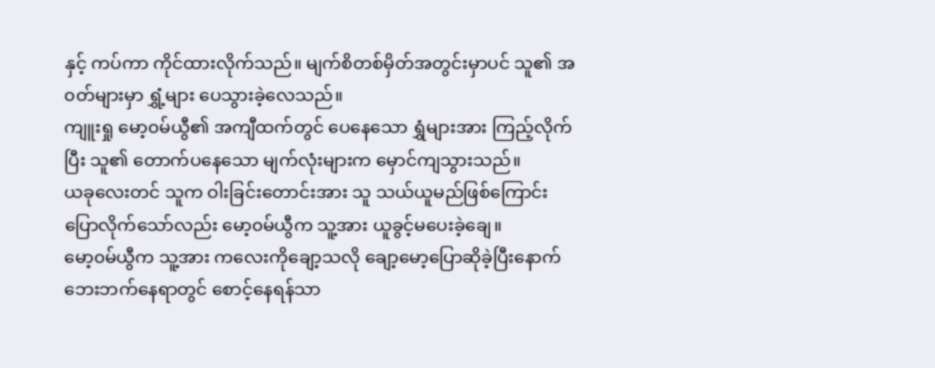နှင့် ကပ်ကာ ကိုင်ထားလိုက်သည်။ မျက်စိတစ်မှိတ်အတွင်းမှာပင် သူ၏ အ၀တ်များမှာ ရွှံ့များ ပေသွားခဲ့လေသည်။
ကျူးရှု မော့၀မ်ယွီ၏ အကျီထက်တွင် ပေနေသော ရွှံများအား ကြည့်လိုက်ပြီး သူ၏ တောက်ပနေသော မျက်လုံးများက မှောင်ကျသွားသည်။
ယခုလေးတင် သူက ဝါးခြင်းတောင်းအား သူ သယ်ယူမည်ဖြစ်ကြောင်း ပြောလိုက်သော်လည်း မော့၀မ်ယွီက သူ့အား ယူခွင့်မပေးခဲ့ချေ။
မော့၀မ်ယွီက သူ့အား ကလေးကိုချော့သလို ချော့မော့ပြောဆိုခဲ့ပြီးနောက် ဘေးဘက်နေရာတွင် စောင့်နေရန်သာ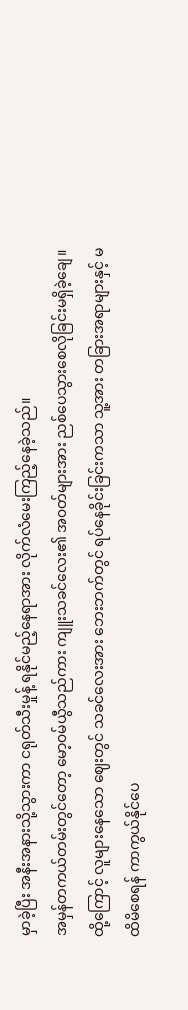မှာခဲ့ပြီး အနီးအနားသို့သွားကာ ငရုတ်သီးမှုန့် ရနိုင်မည့်နေရာအား လိုက်လံမေးကြည့်နေခဲ့သည်။
အမှန်တကယ်တမ်းတွင်တော့ မော့၀မ်ယွီသည်ကား ကျူးသခင်လေး၏ အ၀တ်များအား ညစ်ပေသွားစေလိုခြင်းမရှိခဲ့ချေ။
ထို့ကြောင့် လူများနေသော ဈေးတွင် သခင်လေးအား ဘေးဘက်တွင် ရပ်နေခိုင်းခြင်းကသာ သူ့အား တခြားအရာများနှင့် မထိမိစေရန် ကာကွယ်နိုင်ပေ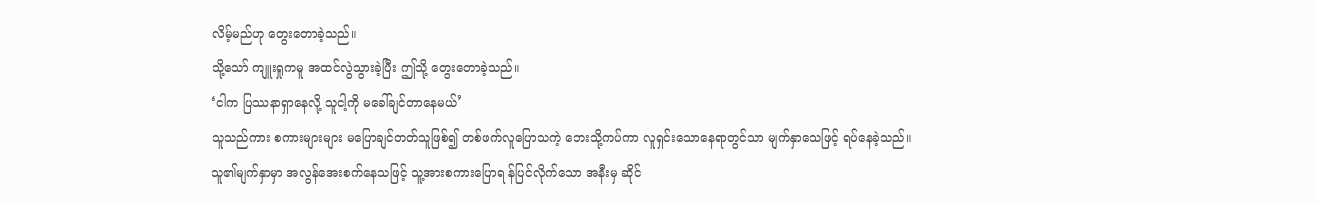လိမ့်မည်ဟု တွေးတောခဲ့သည်။
သို့သော် ကျူးရှုကမူ အထင်လွဲသွားခဲ့ပြီး ဤသို့ တွေးတောခဲ့သည်။
‘ငါက ပြဿနာရှာနေလို့ သူငါ့ကို မခေါ်ချင်တာနေမယ်’
သူသည်ကား စကားများများ မပြောချင်တတ်သူဖြစ်၍ တစ်ဖက်လူပြောသကဲ့ ဘေးသို့ကပ်ကာ လူရှင်းသောနေရာတွင်သာ မျက်နှာသေဖြင့် ရပ်နေခဲ့သည်။
သူ၏မျက်နှာမှာ အလွန်အေးစက်နေသဖြင့် သူ့အားစကားပြောရ န်ပြင်လိုက်သော အနီးမှ ဆိုင်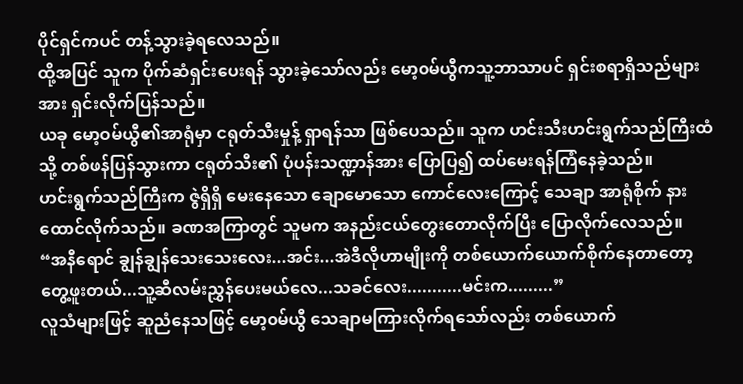ပိုင်ရှင်ကပင် တန့်သွားခဲ့ရလေသည်။
ထို့အပြင် သူက ပိုက်ဆံရှင်းပေးရန် သွားခဲ့သော်လည်း မော့၀မ်ယွီကသူ့ဘာသာပင် ရှင်းစရာရှိသည်များအား ရှင်းလိုက်ပြန်သည်။
ယခု မော့ဝမ်ယွီ၏အာရုံမှာ ငရုတ်သီးမှုန့် ရှာရန်သာ ဖြစ်ပေသည်။ သူက ဟင်းသီးဟင်းရွက်သည်ကြီးထံသို့ တစ်ဖန်ပြန်သွားကာ ငရုတ်သီး၏ ပုံပန်းသဏ္ဍာန်အား ပြောပြ၍ ထပ်မေးရန်ကြံနေခဲ့သည်။
ဟင်းရွက်သည်ကြီးက ဇွဲရှိရှိ မေးနေသော ချောမောသော ကောင်လေးကြောင့် သေချာ အာရုံစိုက် နားထောင်လိုက်သည်။ ခဏအကြာတွင် သူမက အနည်းငယ်တွေးတောလိုက်ပြီး ပြောလိုက်လေသည်။
“အနီရောင် ချွန်ချွန်သေးသေးလေး...အင်း...အဲဒီလိုဟာမျိုးကို တစ်ယောက်ယောက်စိုက်နေတာတော့ တွေ့ဖူးတယ်...သူ့ဆီလမ်းညွှန်ပေးမယ်လေ...သခင်လေး...........မင်းက.........”
လူသံများဖြင့် ဆူညံနေသဖြင့် မော့၀မ်ယွီ သေချာမကြားလိုက်ရသော်လည်း တစ်ယောက်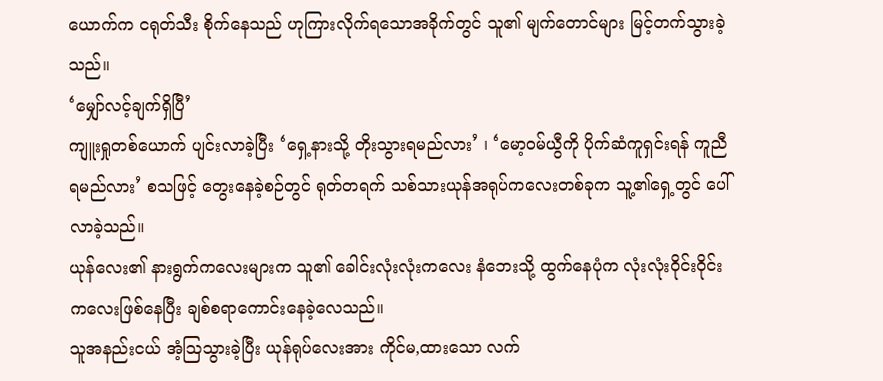ယောက်က ငရုတ်သီး စိုက်နေသည် ဟုကြားလိုက်ရသောအခိုက်တွင် သူ၏ မျက်တောင်များ မြင့်တက်သွားခဲ့သည်။
‘မျှော်လင့်ချက်ရှိပြီ’
ကျူးရှုတစ်ယောက် ပျင်းလာခဲ့ပြီး ‘ရှေ့နားသို့ တိုးသွားရမည်လား’ ၊ ‘မော့၀မ်ယွီကို ပိုက်ဆံကူရှင်းရန် ကူညီရမည်လား’ စသဖြင့် တွေးနေခဲ့စဉ်တွင် ရုတ်တရက် သစ်သားယုန်အရုပ်ကလေးတစ်ခုက သူ့၏ရှေ့တွင် ပေါ်လာခဲ့သည်။
ယုန်လေး၏ နားရွက်ကလေးများက သူ၏ ခေါင်းလုံးလုံးကလေး နံဘေးသို့ ထွက်နေပုံက လုံးလုံးဝိုင်းဝိုင်းကလေးဖြစ်နေပြီး ချစ်စရာကောင်းနေခဲ့လေသည်။
သူအနည်းငယ် အံ့ဩသွားခဲ့ပြီး ယုန်ရုပ်လေးအား ကိုင်မ,ထားသော လက်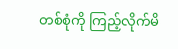တစ်စုံကို ကြည့်လိုက်မိ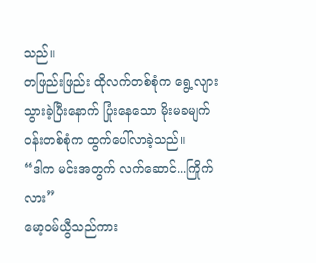သည်။
တဖြည်းဖြည်း ထိုလက်တစ်စုံက ရွေ့လျားသွားခဲ့ပြီးနောက် ပြုံးနေသော မိုးမခမျက်၀န်းတစ်စုံက ထွက်ပေါ်လာခဲ့သည်။
“ဒါက မင်းအတွက် လက်ဆောင်...ကြိုက်လား”
မော့၀မ်ယွီသည်ကား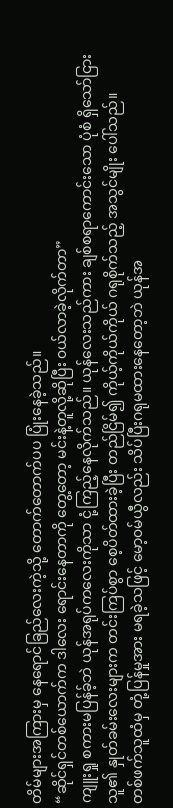တိမ်များအကြားမှ နေရောင်ခြည်လေးကဲ့သို့ တောက်တောက်ပပ ပြုံးနေခဲ့သည်။
“ဆိုင်ရှင်တစ်ယောက်က ဒါလေး ရောင်းနေတာကို တွေ့တော့ မင်းနဲ့တူလို့ဆိုပြီး ၀ယ်လာခဲ့လိုက်တာ”
ကျူးရှု စကားမပြန်ခ့်ဘဲ ယုန်အရုပ်ကလေးကိုသာ ငုံ့ကြည့်နေလိုက်သည်။ ယုန်လေးသည်ကား ချစ်စရာကောင်းသော ပုံစံ ရှိသော်ငြား သူ၏ နှုတ်ခမ်းလေးများက တင်းကြပ်စွာ စေ့ပိတ်ထားခဲ့ပြီး တည်ငြိမ်၍ ကိုယ့်ကိုယ်ကိုယ် ဂရုစိုက်သည့် အသွင်မျိုး ပေါ်သည်။
တစ်ဖက်သူထံမှ တုံ့ပြန်မှုအား မရခဲ့သဖြင့် မော့၀မ်ယွီလည်း သိပ်ပြီးဂရုမထားနေတော့ဘဲ ယုန်အ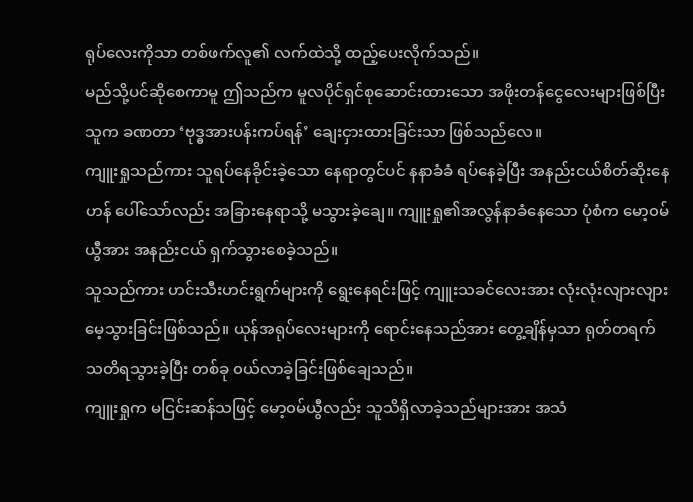ရုပ်လေးကိုသာ တစ်ဖက်လူ၏ လက်ထဲသို့ ထည့်ပေးလိုက်သည်။
မည်သို့ပင်ဆိုစေကာမူ ဤသည်က မူလပိုင်ရှင်စုဆောင်းထားသော အဖိုးတန်ငွေလေးများဖြစ်ပြီး သူက ခဏတာ ‘ဗုဒ္ဓအားပန်းကပ်ရန်’ ချေးငှားထားခြင်းသာ ဖြစ်သည်လေ။
ကျူးရှုသည်ကား သူရပ်နေခိုင်းခဲ့သော နေရာတွင်ပင် နနာခံခံ ရပ်နေခဲ့ပြီး အနည်းငယ်စိတ်ဆိုးနေဟန် ပေါ်သော်လည်း အခြားနေရာသို့ မသွားခဲ့ချေ။ ကျူးရှု၏အလွန်နာခံနေသော ပုံစံက မော့၀မ်ယွီအား အနည်းငယ် ရှက်သွားစေခဲ့သည်။
သူသည်ကား ဟင်းသီးဟင်းရွက်များကို ရွေးနေရင်းဖြင့် ကျူးသခင်လေးအား လုံးလုံးလျားလျား မေ့သွားခြင်းဖြစ်သည်။ ယုန်အရုပ်လေးများကို ရောင်းနေသည်အား တွေ့ချိန်မှသာ ရုတ်တရက် သတိရသွားခဲ့ပြီး တစ်ခု ၀ယ်လာခဲ့ခြင်းဖြစ်ချေသည်။
ကျူးရှုက မငြင်းဆန်သဖြင့် မော့၀မ်ယွီလည်း သူသိရှိလာခဲ့သည်များအား အသံ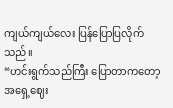ကျယ်ကျယ်လေး ပြန်ပြောပြလိုက်သည်။
“ဟင်းရွက်သည်ကြီး ပြောတာကတော့ အရှေ့ဈေး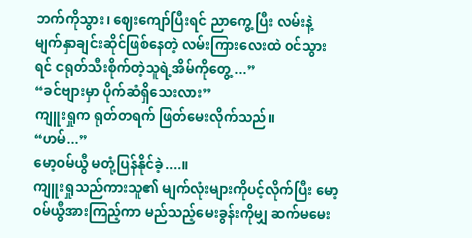ဘက်ကိုသွား၊ ဈေးကျော်ပြီးရင် ညာကွေ့ ပြီး လမ်းနဲ့ မျက်နှာချင်းဆိုင်ဖြစ်နေတဲ့ လမ်းကြားလေးထဲ ၀င်သွားရင် ငရုတ်သီးစိုက်တဲ့သူရဲ့အိမ်ကိုတွေ့ ...”
“ခင်ဗျားမှာ ပိုက်ဆံရှိသေးလား”
ကျူးရှုက ရုတ်တရက် ဖြတ်မေးလိုက်သည်။
“ဟမ်...”
မော့၀မ်ယွီ မတုံ့ပြန်နိုင်ခဲ့....။
ကျူးရှုသည်ကားသူ၏ မျက်လုံးများကိုပင့်လိုက်ပြီး မော့၀မ်ယွီအားကြည့်ကာ မည်သည့်မေးခွန်းကိုမျှ ဆက်မမေး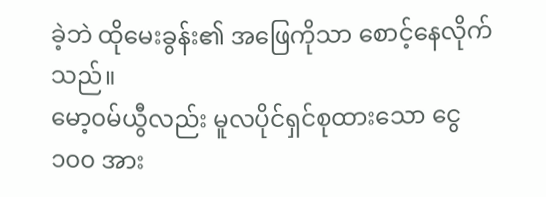ခဲ့ဘဲ ထိုမေးခွန်း၏ အဖြေကိုသာ စောင့်နေလိုက်သည်။
မော့၀မ်ယွီလည်း မူလပိုင်ရှင်စုထားသော ငွေ ၁၀၀ အား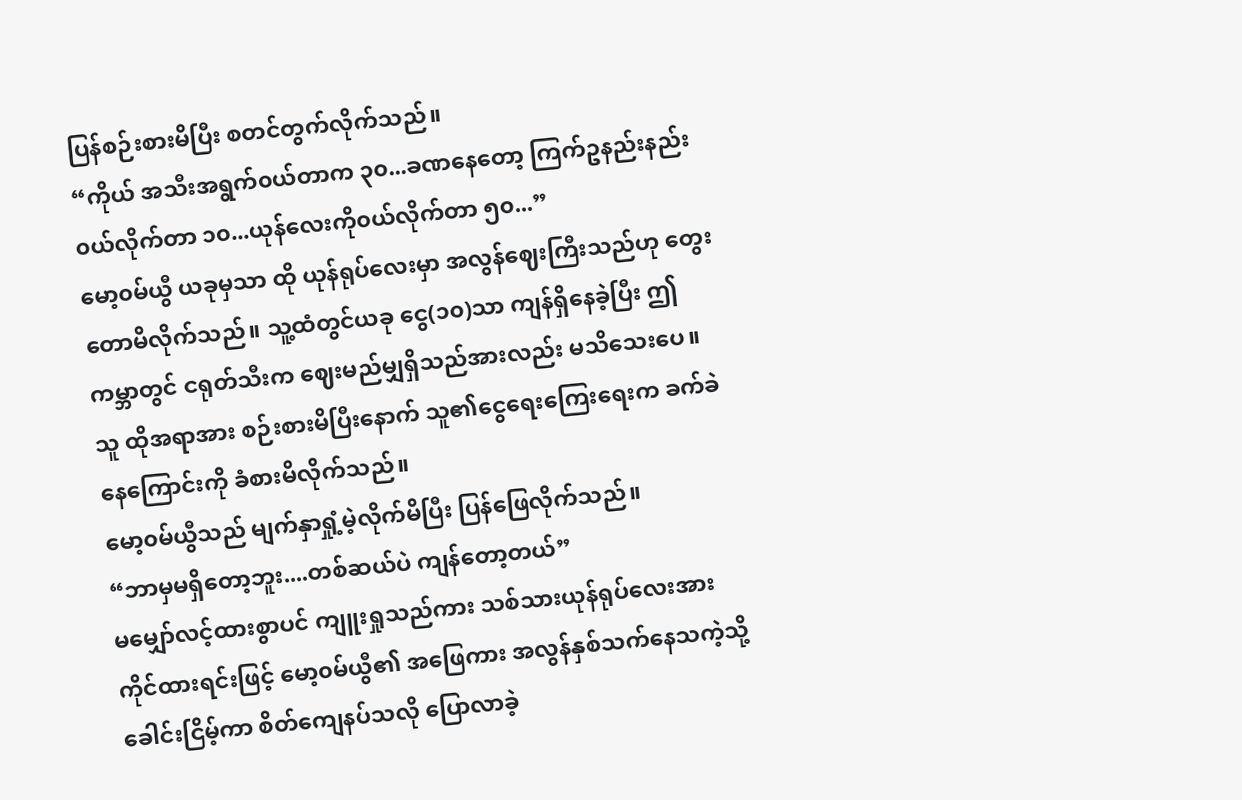ပြန်စဉ်းစားမိပြီး စတင်တွက်လိုက်သည်။
“ကိုယ် အသီးအရွက်၀ယ်တာက ၃၀...ခဏနေတော့ ကြက်ဥနည်းနည်း၀ယ်လိုက်တာ ၁၀...ယုန်လေးကို၀ယ်လိုက်တာ ၅၀...”
မော့၀မ်ယွီ ယခုမှသာ ထို ယုန်ရုပ်လေးမှာ အလွန်ဈေးကြီးသည်ဟု တွေးတောမိလိုက်သည်။ သူ့ထံတွင်ယခု ငွေ(၁၀)သာ ကျန်ရှိနေခဲ့ပြီး ဤကမ္ဘာတွင် ငရုတ်သီးက ဈေးမည်မျှရှိသည်အားလည်း မသိသေးပေ။
သူ ထိုအရာအား စဉ်းစားမိပြီးနောက် သူ၏ငွေရေးကြေးရေးက ခက်ခဲနေကြောင်းကို ခံစားမိလိုက်သည်။
မော့၀မ်ယွီသည် မျက်နှာရှုံ့မဲ့လိုက်မိပြီး ပြန်ဖြေလိုက်သည်။
“ဘာမှမရှိတော့ဘူး....တစ်ဆယ်ပဲ ကျန်တော့တယ်”
မမျှော်လင့်ထားစွာပင် ကျူးရှုသည်ကား သစ်သားယုန်ရုပ်လေးအား ကိုင်ထားရင်းဖြင့် မော့၀မ်ယွီ၏ အဖြေကား အလွန်နှစ်သက်နေသကဲ့သို့ ခေါင်းငြိမ့်ကာ စိတ်ကျေနပ်သလို ပြောလာခဲ့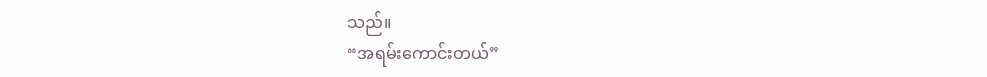သည်။
“အရမ်းကောင်းတယ်”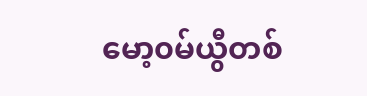မော့၀မ်ယွီတစ်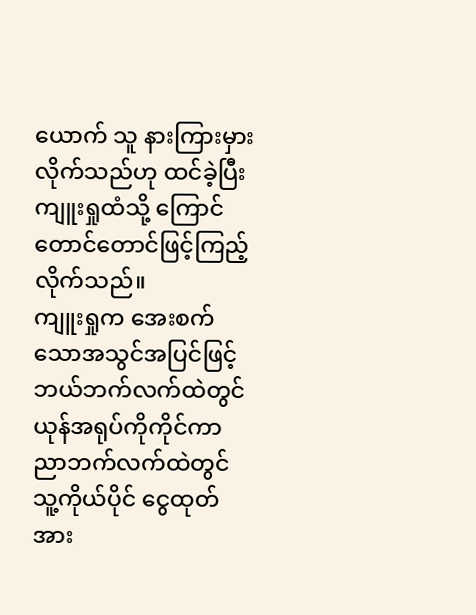ယောက် သူ နားကြားမှားလိုက်သည်ဟု ထင်ခဲ့ပြီး ကျူးရှုထံသို့ ကြောင်တောင်တောင်ဖြင့်ကြည့်လိုက်သည်။
ကျူးရှုက အေးစက်သောအသွင်အပြင်ဖြင့် ဘယ်ဘက်လက်ထဲတွင် ယုန်အရုပ်ကိုကိုင်ကာ ညာဘက်လက်ထဲတွင် သူ့ကိုယ်ပိုင် ငွေထုတ်အား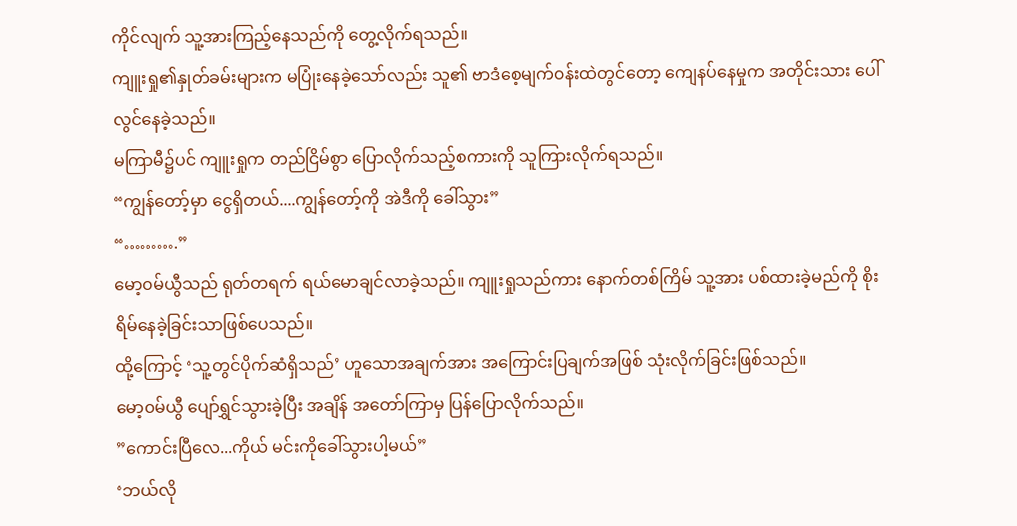ကိုင်လျက် သူ့အားကြည့်နေသည်ကို တွေ့လိုက်ရသည်။
ကျူးရှု၏နှုတ်ခမ်းများက မပြုံးနေခဲ့သော်လည်း သူ၏ ဗာဒံစေ့မျက်၀န်းထဲတွင်တော့ ကျေနပ်နေမှုက အတိုင်းသား ပေါ်လွင်နေခဲ့သည်။
မကြာမီ၌ပင် ကျူးရှုက တည်ငြိမ်စွာ ပြောလိုက်သည့်စကားကို သူကြားလိုက်ရသည်။
“ကျွန်တော့်မှာ ငွေရှိတယ်....ကျွန်တော့်ကို အဲဒီကို ခေါ်သွား”
“……….”
မော့၀မ်ယွီသည် ရုတ်တရက် ရယ်မောချင်လာခဲ့သည်။ ကျူးရှုသည်ကား နောက်တစ်ကြိမ် သူ့အား ပစ်ထားခဲ့မည်ကို စိုးရိမ်နေခဲ့ခြင်းသာဖြစ်ပေသည်။
ထို့ကြောင့် ‘သူ့တွင်ပိုက်ဆံရှိသည်’ ဟူသောအချက်အား အကြောင်းပြချက်အဖြစ် သုံးလိုက်ခြင်းဖြစ်သည်။
မော့၀မ်ယွီ ပျော်ရွှင်သွားခဲ့ပြီး အချိန် အတော်ကြာမှ ပြန်ပြောလိုက်သည်။
”ကောင်းပြီလေ...ကိုယ် မင်းကိုခေါ်သွားပါ့မယ်”
‘ဘယ်လို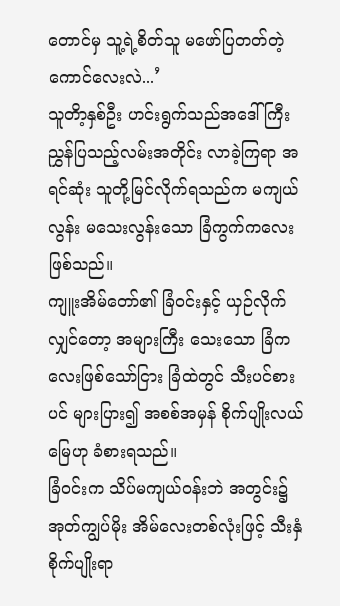တောင်မှ သူ့ရဲ့စိတ်သူ မဖော်ပြတတ်တဲ့ ကောင်လေးလဲ...’
သူတိာ့နှစ်ဦး ဟင်းရွက်သည်အဒေါ်ကြီး ညွှန်ပြသည့်လမ်းအတိုင်း လာခဲ့ကြရာ အရင်ဆုံး သူတို့မြင်လိုက်ရသည်က မကျယ်လွန်း မသေးလွန်းသော ခြံကွက်ကလေးဖြစ်သည်။
ကျူးအိမ်တော်၏ ခြံ၀င်းနှင့် ယှဉ်လိုက်လျှင်တော့ အများကြီး သေးသော ခြံကလေးဖြစ်သော်ငြား ခြံထဲတွင် သီးပင်စားပင် များပြား၍ အစစ်အမှန် စိုက်ပျိုးလယ်မြေဟု ခံစားရသည်။
ခြံ၀င်းက သိပ်မကျယ်၀န်းဘဲ အတွင်း၌ အုတ်ကျွပ်မိုး အိမ်လေးတစ်လုံးဖြင့် သီးနှံစိုက်ပျိုးရာ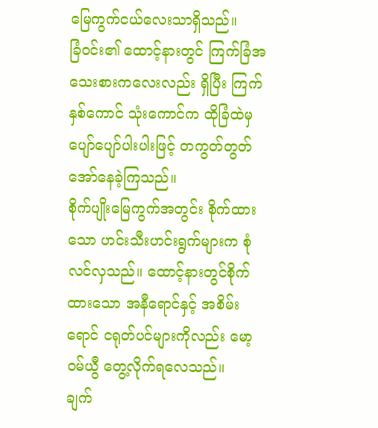မြေကွက်ငယ်လေးသာရှိသည်။
ခြံ၀င်း၏ ထောင့်နားတွင် ကြက်ခြံအသေးစားကလေးလည်း ရှိပြီး ကြက်နှစ်ကောင် သုံးကောင်က ထိုခြံထဲမှ ပျော်ပျော်ပါးပါးဖြင့် တကွတ်တွတ် အော်နေခဲ့ကြသည်။
စိုက်ပျိုးမြေကွက်အတွင်း စိုက်ထားသော ဟင်းသီးဟင်းရွက်များက စုံလင်လှသည်။ ထောင့်နားတွင်စိုက်ထားသော အနီရောင်နှင့် အစိမ်းရောင် ငရုတ်ပင်များကိုလည်း မော့၀မ်ယွီ တွေ့လိုက်ရလေသည်။
ချက်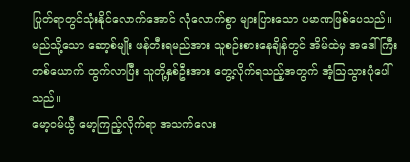ပြုတ်ရာတွင်သုံးနိုင်လောက်အောင် လုံလောက်စွာ များပြားသော ပမာဏဖြစ်ပေသည်။
မည်သို့သော ဆော့စ်မျိုး ဖန်တီးရမည်အား သူစဉ်းစားနေချိန်တွင် အိမ်ထဲမှ အဒေါ်ကြီးတစ်ယောက် ထွက်လာပြီး သူတို့နှစ်ဦးအား တွေ့လိုက်ရသည့်အတွက် အံ့ဩသွားပုံပေါ်သည်။
မော့၀မ်ယွီ မော့ကြည့်လိုက်ရာ အသက်လေး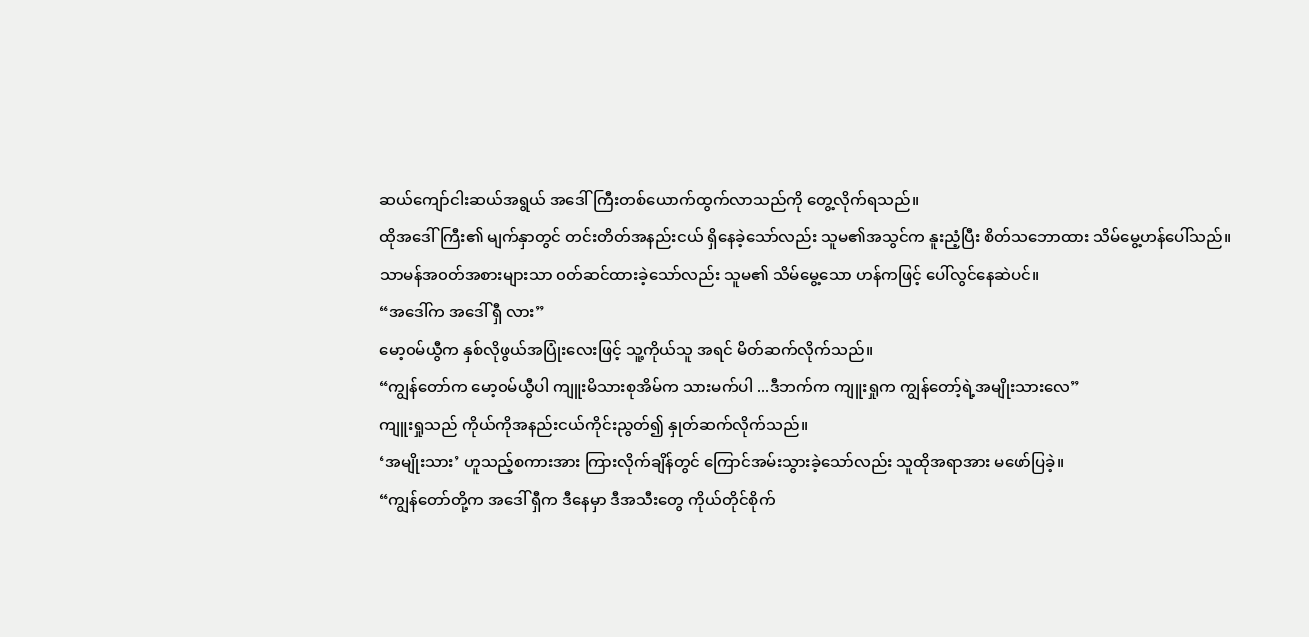ဆယ်ကျော်ငါးဆယ်အရွယ် အဒေါ်ကြီးတစ်ယောက်ထွက်လာသည်ကို တွေ့လိုက်ရသည်။
ထိုအဒေါ်ကြီး၏ မျက်နှာတွင် တင်းတိတ်အနည်းငယ် ရှိနေခဲ့သော်လည်း သူမ၏အသွင်က နူးညံ့ပြီး စိတ်သဘောထား သိမ်မွေ့ဟန်ပေါ်သည်။
သာမန်အ၀တ်အစားများသာ ၀တ်ဆင်ထားခဲ့သော်လည်း သူမ၏ သိမ်မွေ့သော ဟန်ကဖြင့် ပေါ်လွင်နေဆဲပင်။
“အဒေါ်က အဒေါ် ရှီ လား”
မော့၀မ်ယွီက နှစ်လိုဖွယ်အပြုံးလေးဖြင့် သူ့ကိုယ်သူ အရင် မိတ်ဆက်လိုက်သည်။
“ကျွန်တော်က မော့၀မ်ယွီပါ ကျူးမိသားစုအိမ်က သားမက်ပါ ...ဒီဘက်က ကျူးရှုက ကျွန်တော့်ရဲ့အမျိုးသားလေ”
ကျူးရှုသည် ကိုယ်ကိုအနည်းငယ်ကိုင်းညွတ်၍ နှုတ်ဆက်လိုက်သည်။
‘အမျိုးသား’ ဟူသည့်စကားအား ကြားလိုက်ချိန်တွင် ကြောင်အမ်းသွားခဲ့သော်လည်း သူထိုအရာအား မဖော်ပြခဲ့။
“ကျွန်တော်တို့က အဒေါ် ရှီက ဒီနေမှာ ဒီအသီးတွေ ကိုယ်တိုင်စိုက်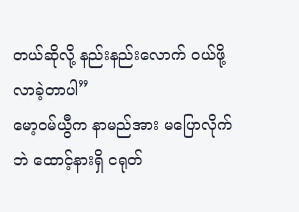တယ်ဆိုလို့ နည်းနည်းလောက် ၀ယ်ဖို့ လာခဲ့တာပါ”
မော့၀မ်ယွီက နာမည်အား မပြောလိုက်ဘဲ ထောင့်နားရှိ ငရုတ်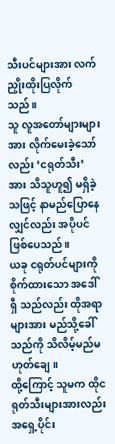သီးပင်များအား လက်ညှိုးထိုးပြလိုက်သည်။
သူ လူအတော်များများအား လိုက်မေးခဲ့သော်လည်း ‘ငရုတ်သီး’ အား သိသူဟူ၍ မရှိခဲ့သဖြင့် နာမည်ပြောနေလျှင်လည်း အပိုပင်ဖြစ်ပေသည်။
ယခု ငရုတ်ပင်များကို စိုက်ထားသော အဒေါ် ရှီ သည်လည်း ထိုအရာများအား မည်သို့ခေါ်သည်ကို သိလိမ့်မည်မဟုတ်ချေ။
ထို့ကြောင့် သူမက ထိုငရုတ်သီးများအားလည်း အရှေ့ပိုင်း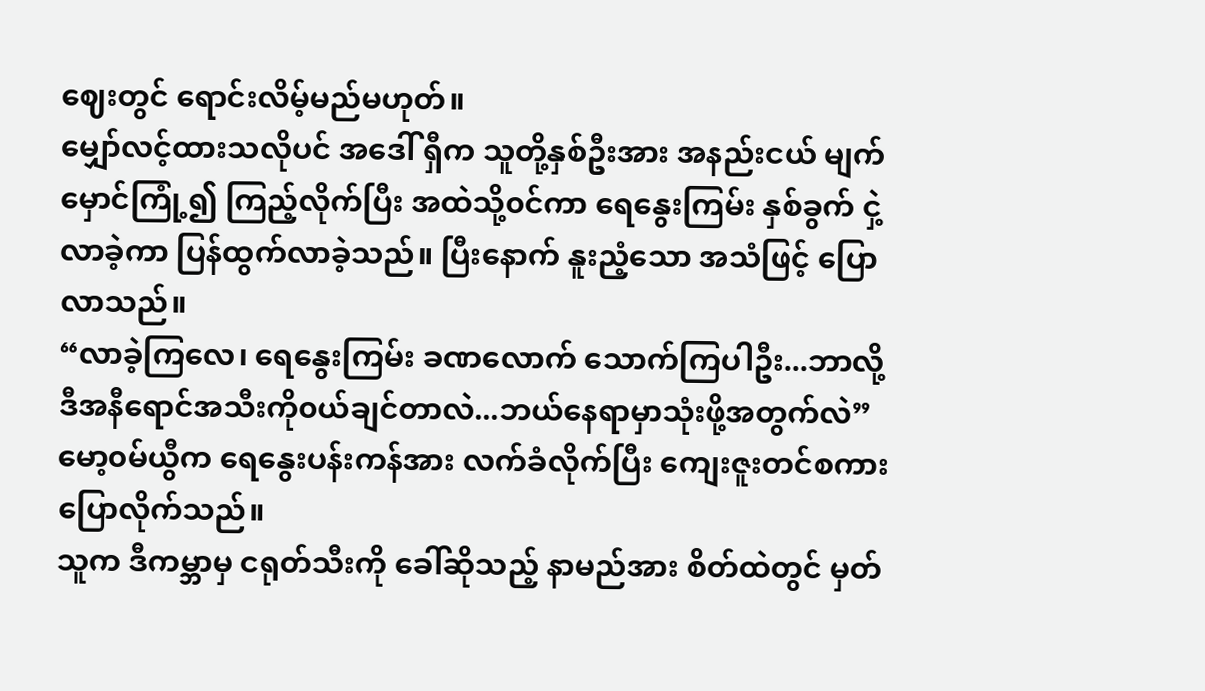ဈေးတွင် ရောင်းလိမ့်မည်မဟုတ်။
မျှော်လင့်ထားသလိုပင် အဒေါ် ရှီက သူတို့နှစ်ဦးအား အနည်းငယ် မျက်မှောင်ကြုံ့၍ ကြည့်လိုက်ပြီး အထဲသို့၀င်ကာ ရေနွေးကြမ်း နှစ်ခွက် ငှဲ့လာခဲ့ကာ ပြန်ထွက်လာခဲ့သည်။ ပြီးနောက် နူးညံ့သော အသံဖြင့် ပြောလာသည်။
“လာခဲ့ကြလေ၊ ရေနွေးကြမ်း ခဏလောက် သောက်ကြပါဦး...ဘာလို့ ဒီအနီရောင်အသီးကို၀ယ်ချင်တာလဲ...ဘယ်နေရာမှာသုံးဖို့အတွက်လဲ”
မော့၀မ်ယွီက ရေနွေးပန်းကန်အား လက်ခံလိုက်ပြီး ကျေးဇူးတင်စကားပြောလိုက်သည်။
သူက ဒီကမ္ဘာမှ ငရုတ်သီးကို ခေါ်ဆိုသည့် နာမည်အား စိတ်ထဲတွင် မှတ်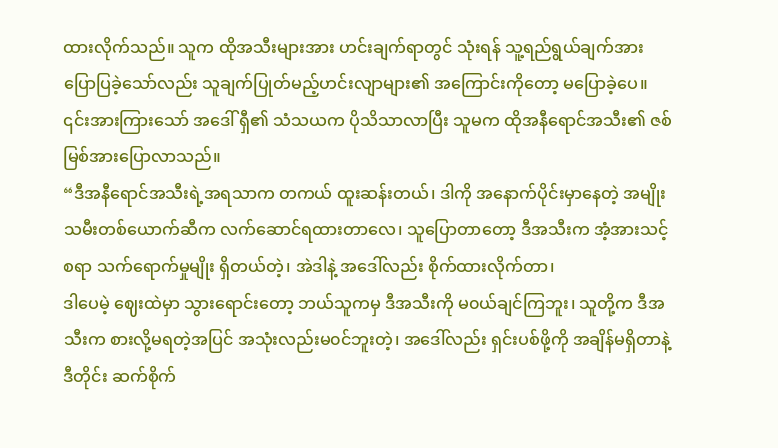ထားလိုက်သည်။ သူက ထိုအသီးများအား ဟင်းချက်ရာတွင် သုံးရန် သူ့ရည်ရွယ်ချက်အား ပြောပြခဲ့သော်လည်း သူချက်ပြုတ်မည့်ဟင်းလျာများ၏ အကြောင်းကိုတော့ မပြောခဲ့ပေ။
၎င်းအားကြားသော် အဒေါ် ရှီ၏ သံသယက ပိုသိသာလာပြီး သူမက ထိုအနီရောင်အသီး၏ ဇစ်မြစ်အားပြောလာသည်။
“ဒီအနီရောင်အသီးရဲ့အရသာက တကယ် ထူးဆန်းတယ်၊ ဒါကို အနောက်ပိုင်းမှာနေတဲ့ အမျိုးသမီးတစ်ယောက်ဆီက လက်ဆောင်ရထားတာလေ၊ သူပြောတာတော့ ဒီအသီးက အံ့အားသင့်စရာ သက်ရောက်မှုမျိုး ရှိတယ်တဲ့၊ အဲဒါနဲ့ အဒေါ်လည်း စိုက်ထားလိုက်တာ၊
ဒါပေမဲ့ ဈေးထဲမှာ သွားရောင်းတော့ ဘယ်သူကမှ ဒီအသီးကို မ၀ယ်ချင်ကြဘူး၊ သူတို့က ဒီအသီးက စားလို့မရတဲ့အပြင် အသုံးလည်းမ၀င်ဘူးတဲ့၊ အဒေါ်လည်း ရှင်းပစ်ဖို့ကို အချိန်မရှိတာနဲ့ ဒီတိုင်း ဆက်စိုက်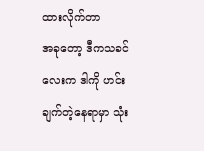ထားလိုက်တာ
အခုတော့ ဒီကသခင်လေးက ဒါကို ဟင်းချက်တဲ့နေရာမှာ သုံး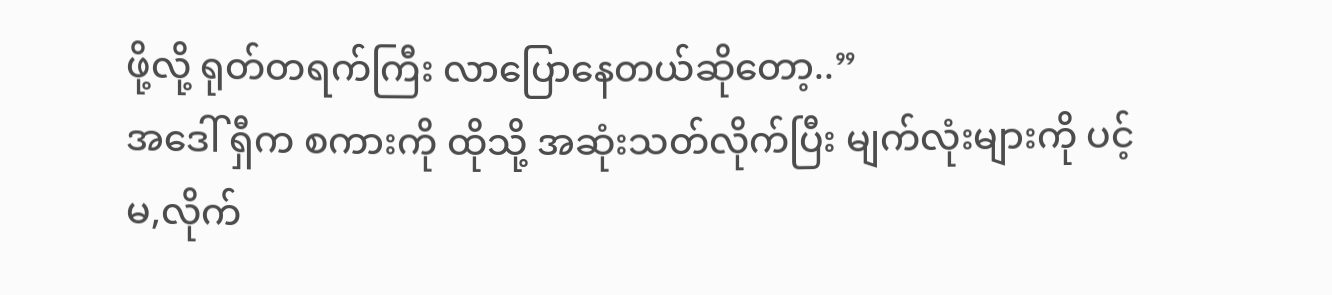ဖို့လို့ ရုတ်တရက်ကြီး လာပြောနေတယ်ဆိုတော့..”
အဒေါ် ရှီက စကားကို ထိုသို့ အဆုံးသတ်လိုက်ပြီး မျက်လုံးများကို ပင့်မ,လိုက်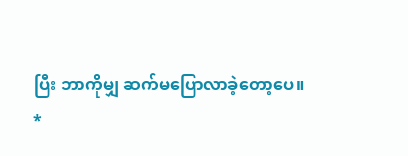ပြီး ဘာကိုမျှ ဆက်မပြောလာခဲ့တော့ပေ။
*